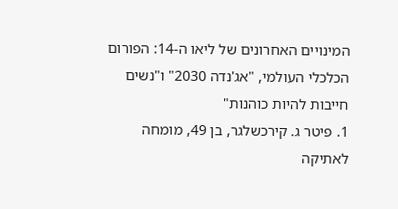המינויים האחרונים של ליאו ה-14: הפורום הכלכלי העולמי, "אג'נדה 2030" ו"נשים חייבות להיות כוהנות"
1. פיטר ג. קירכשלגר, בן 49, מומחה לאתיקה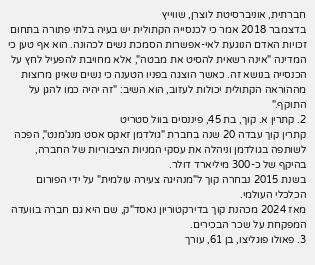חברתית, אוניברסיטת לוצרן, שווייץ
בדצמבר 2018 אמר כי לכנסייה הקתולית יש בעיה בלתי פתורה בתחום זכויות האדם הנוגעת לאי-אפשרות הסמכת נשים לכהונה. הוא אף טען כי המדינה "אינה רשאית להסיט את מבטה", אלא מחויבת להפעיל לחץ על הכנסייה בנושא זה. כאשר הוצגה בפניו הטענה כי נשים שאינן מרוצות מההוראה הקתולית יכולות לעזוב, הוא השיב: "זה יהיה כמו להגן על התוקף."
2. קתרין א. קוך, בת 45, פיננסים בוול סטריט
קתרין קוך עבדה 20 שנה בחברת "גולדמן זאקס אסט מנג'מנט", הפכה לשותפה בגולדמן וניהלה את עסקי המניות הציבוריות של החברה, בהיקף של כ-300 מיליארד דולר.
בשנת 2015 נבחרה קוך ל"מנהיגה צעירה עולמית" על ידי הפורום הכלכלי העולמי.
מאז 2024 מכהנת קוך בדירקטוריון נאסד"ק, שם היא גם חברה בוועדה המפקחת על שכר הבכירים.
3. פאולו פוגליצו, בן 61, עורך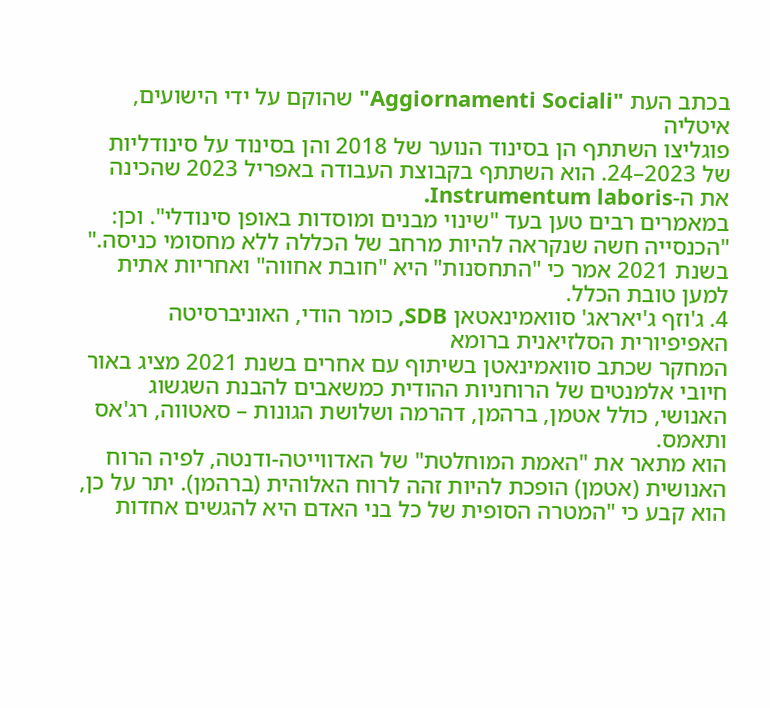בכתב העת "Aggiornamenti Sociali" שהוקם על ידי הישועים, איטליה
פוגליצו השתתף הן בסינוד הנוער של 2018 והן בסינוד על סינודליות של 2023–24. הוא השתתף בקבוצת העבודה באפריל 2023 שהכינה את ה-Instrumentum laboris.
במאמרים רבים טען בעד "שינוי מבנים ומוסדות באופן סינודלי". וכן: "הכנסייה חשה שנקראה להיות מרחב של הכללה ללא מחסומי כניסה."
בשנת 2021 אמר כי "התחסנות" היא "חובת אחווה" ואחריות אתית למען טובת הכלל.
4. ג'וזף ג'יאראג' סוואמינאטאן SDB, כומר הודי, האוניברסיטה האפיפיורית הסלזיאנית ברומא
המחקר שכתב סוואמינאטן בשיתוף עם אחרים בשנת 2021 מציג באור חיובי אלמנטים של הרוחניות ההודית כמשאבים להבנת השגשוג האנושי, כולל אטמן, ברהמן, דהרמה ושלושת הגונות – סאטווה, רג'אס ותאמס.
הוא מתאר את "האמת המוחלטת" של האדווייטה-ודנטה, לפיה הרוח האנושית (אטמן) הופכת להיות זהה לרוח האלוהית (ברהמן). יתר על כן, הוא קבע כי "המטרה הסופית של כל בני האדם היא להגשים אחדות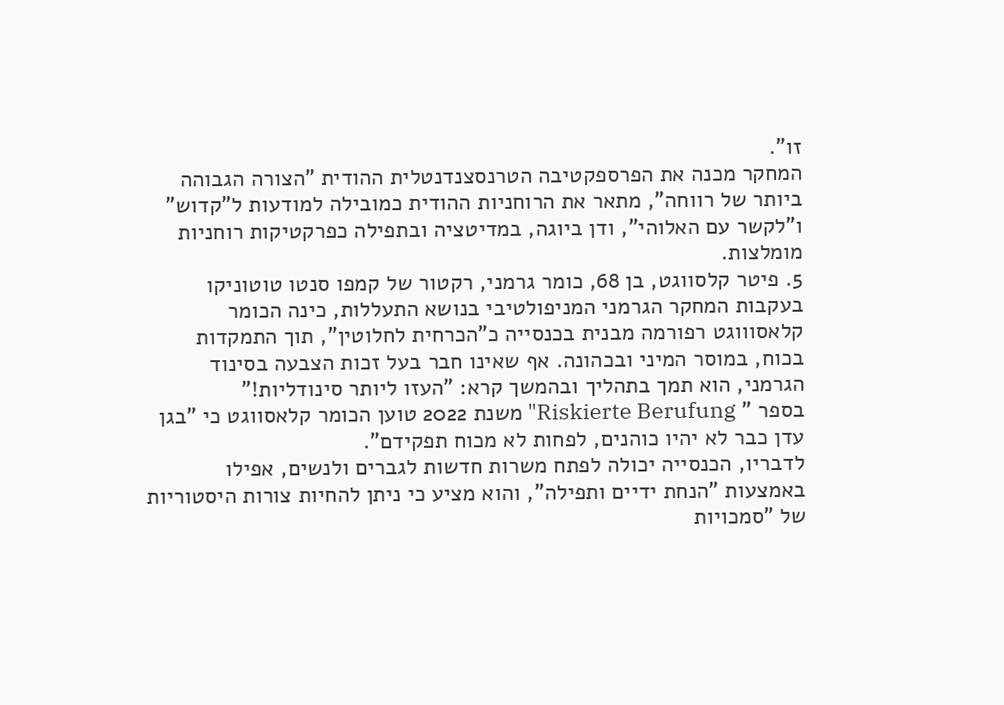זו".
המחקר מכנה את הפרספקטיבה הטרנסצנדנטלית ההודית "הצורה הגבוהה ביותר של רווחה", מתאר את הרוחניות ההודית כמובילה למודעות ל"קדוש" ו"לקשר עם האלוהי", ודן ביוגה, במדיטציה ובתפילה כפרקטיקות רוחניות מומלצות.
5. פיטר קלסווגט, בן 68, כומר גרמני, רקטור של קמפו סנטו טוטוניקו
בעקבות המחקר הגרמני המניפולטיבי בנושא התעללות, כינה הכומר קלאסוווגט רפורמה מבנית בכנסייה כ"הכרחית לחלוטין", תוך התמקדות בכוח, במוסר המיני ובכהונה. אף שאינו חבר בעל זכות הצבעה בסינוד הגרמני, הוא תמך בתהליך ובהמשך קרא: "העזו ליותר סינודליות!"
בספר " Riskierte Berufung" משנת 2022 טוען הכומר קלאסווגט כי "בגן עדן כבר לא יהיו כוהנים, לפחות לא מכוח תפקידם".
לדבריו, הכנסייה יכולה לפתח משרות חדשות לגברים ולנשים, אפילו באמצעות "הנחת ידיים ותפילה", והוא מציע כי ניתן להחיות צורות היסטוריות של "סמכויות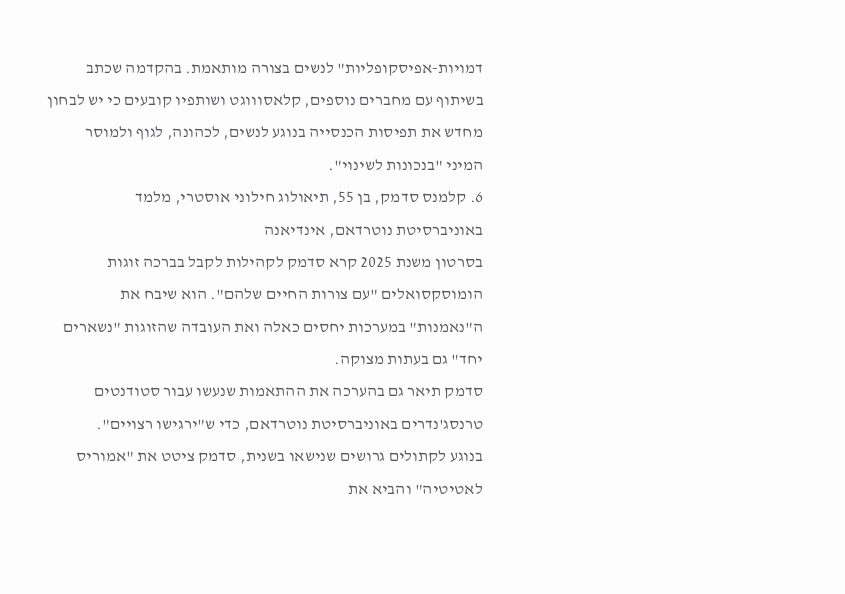דמויות-אפיסקופליות" לנשים בצורה מותאמת. בהקדמה שכתב בשיתוף עם מחברים נוספים, קלאסוווגט ושותפיו קובעים כי יש לבחון מחדש את תפיסות הכנסייה בנוגע לנשים, לכהונה, לגוף ולמוסר המיני "בנכונות לשינוי".
6. קלמנס סדמק, בן 55, תיאולוג חילוני אוסטרי, מלמד באוניברסיטת נוטרדאם, אינדיאנה
בסרטון משנת 2025 קרא סדמק לקהילות לקבל בברכה זוגות הומוסקסואלים "עם צורות החיים שלהם". הוא שיבח את ה"נאמנות" במערכות יחסים כאלה ואת העובדה שהזוגות "נשארים יחד" גם בעתות מצוקה.
סדמק תיאר גם בהערכה את ההתאמות שנעשו עבור סטודנטים טרנסג'נדרים באוניברסיטת נוטרדאם, כדי ש"ירגישו רצויים".
בנוגע לקתולים גרושים שנישאו בשנית, סדמק ציטט את "אמוריס לאטיטיה" והביא את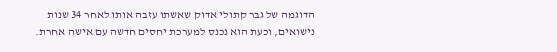הדוגמה של גבר קתולי אדוק שאשתו עזבה אותו לאחר 34 שנות נישואים, וכעת הוא נכנס למערכת יחסים חדשה עם אישה אחרת.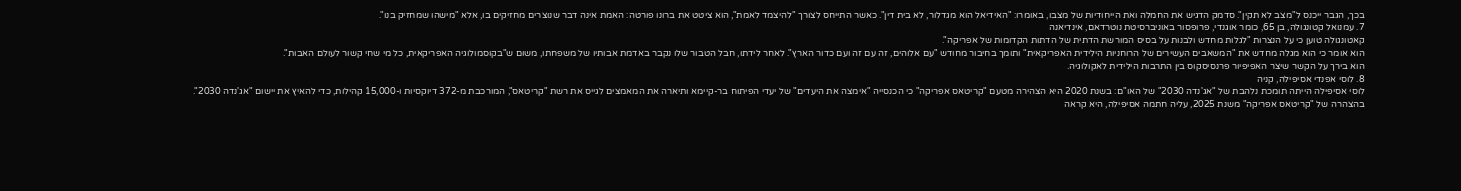בכך, הגבר ייכנס ל"מצב לא תקין". סדמק הדגיש את החמלה ואת הייחודיות של מצבו, באומרו: "האידיאל הוא מגדלור, לא בית דין". כאשר התייחס לצורך "להיצמד לאמת", הוא ציטט את ברונו פורטה: האמת אינה דבר שנוצרים מחזיקים בו, אלא "מישהו שמחזיק בנו".
7. עמנואל קטונגולה, בן 65, כומר אוגנדי, פרופסור באוניברסיטת נוטרדאם, אינדיאנה
קאטונגולה טוען כי על הנצרות "לגלות מחדש ולבנות על בסיס המורשת הדתית של הדתות הקדומות של אפריקה".
הוא אומר כי הוא מגלה מחדש את "המשאבים העשירים של הרוחניות הילידית האפריקאית" ותומך בחיבור מחודש "עם אלוהים, זה עם זה ועם כדור הארץ". לאחר לידתו, חבל הטבור שלו נקבר באדמת אבותיו של משפחתו, משום ש"בקוסמולוגיה האפריקאית, כל מי שחי קשור לעולם האבות".
הוא בירך על הקשר שיצר האפיפיור פרנסיסקוס בין התרבות הילידית לאקולוגיה.
8. לוסי אפנדי אסיפילה, קניה
לוסי אסיפילה הייתה תומכת נלהבת של "אג'נדה 2030" של האו"ם: בשנת 2020 היא הצהירה מטעם "קריטאס אפריקה" כי הכנסייה "אימצה את היעדים" של יעדי הפיתוח בר-קיימא ותיארה את המאמצים לגייס את רשת "קריטאס", המורכבת מ-372 דיוקסיות ו-15,000 קהילות, כדי להאיץ את יישום "אג'נדה 2030".
בהצהרה של "קריטאס אפריקה" משנת 2025, עליה חתמה אסיפילה, היא קראה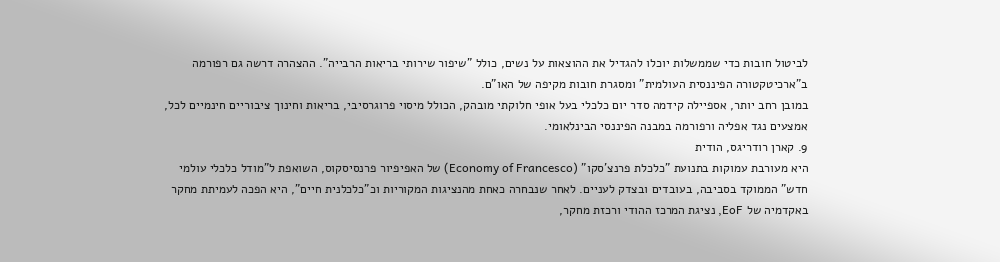לביטול חובות כדי שממשלות יוכלו להגדיל את ההוצאות על נשים, כולל "שיפור שירותי בריאות הרבייה". ההצהרה דרשה גם רפורמה ב"ארכיטקטורה הפיננסית העולמית" ומסגרת חובות מקיפה של האו"ם.
במובן רחב יותר, אספיילה קידמה סדר יום כלכלי בעל אופי חלוקתי מובהק, הכולל מיסוי פרוגרסיבי, בריאות וחינוך ציבוריים חינמיים לכל, אמצעים נגד אפליה ורפורמה במבנה הפיננסי הבינלאומי.
9. קארן רודריגס, הודית
היא מעורבת עמוקות בתנועת "כלכלת פרנצ'סקו" (Economy of Francesco) של האפיפיור פרנסיסקוס, השואפת ל"מודל כלכלי עולמי חדש" הממוקד בסביבה, בעובדים ובצדק לעניים. לאחר שנבחרה כאחת מהנציגות המקוריות וכ"כלכלנית חיים", היא הפכה לעמיתת מחקר באקדמיה של EoF, נציגת המרכז ההודי ורכזת מחקר,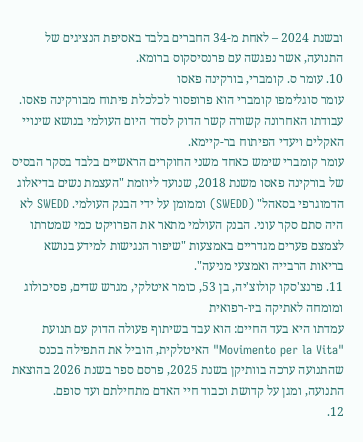ובשנת 2024 – לאחת מ-34 החברים בלבד באסיפת הנציגים של התנועה, אשר נפגשה עם פרנסיסקוס ברומא.
10. עומר ס. קומברי, בורקינה פאסו
עומר סוגלימפו קומברי הוא פרופסור לכלכלת פיתוח מבורקינה פאסו. עבודתו האחרונה קשורה קשר הדוק לסדר היום העולמי בנושא שינויי האקלים ויעדי הפיתוח בר-קיימא.
עומר קומברי שימש כאחד משני החוקרים הראשיים בלבד בסקר הבסיס של בורקינה פאסו משנת 2018, שנועד ליוזמת "העצמת נשים בדיאלוג הדמוגרפי בסאהל" (SWEDD) וממומן על ידי הבנק העולמי. SWEDD לא היה סתם סקר עוני. הבנק העולמי מתאר את הפרויקט כמי שמטרתו לצמצם פערים מגדריים באמצעות "שיפור הנגישות למידע בנושא בריאות הרבייה ואמצעי מניעה".
11. פרנצ'סקו קולוצ'יה, בן 53, כומר איטלקי, מגרש שדים, פסיכולוג ומומחה לאתיקה ביו-רפואית
עמדתו היא בעד החיים: הוא עבד בשיתוף פעולה הדוק עם תנועת "Movimento per la Vita" האיטלקית, הוביל את התפילה בכנס שהתנועה ערכה בוותיקן בשנת 2025, פרסם ספר בשנת 2026 בהוצאת התנועה, ומגן על קדושת וכבוד חיי האדם מתחילתם ועד סופם.
12.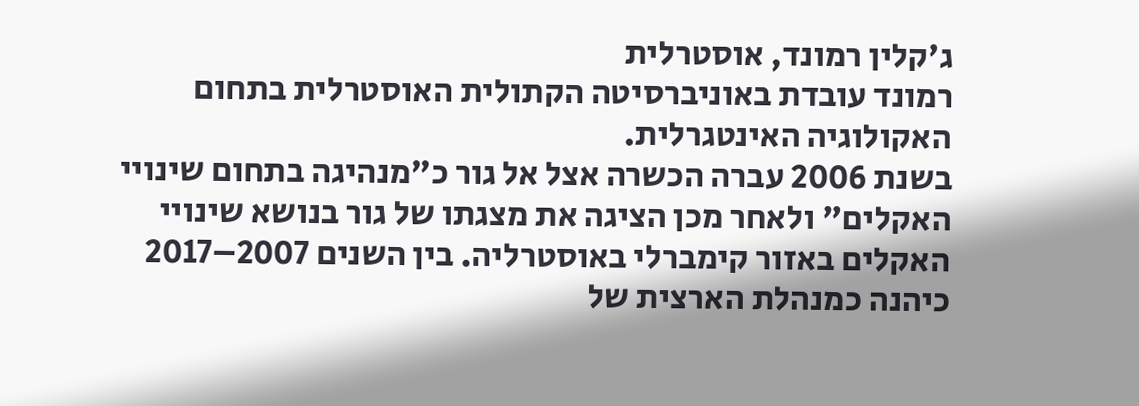ג'קלין רמונד, אוסטרלית
רמונד עובדת באוניברסיטה הקתולית האוסטרלית בתחום האקולוגיה האינטגרלית.
בשנת 2006 עברה הכשרה אצל אל גור כ"מנהיגה בתחום שינויי האקלים" ולאחר מכן הציגה את מצגתו של גור בנושא שינויי האקלים באזור קימברלי באוסטרליה. בין השנים 2007–2017 כיהנה כמנהלת הארצית של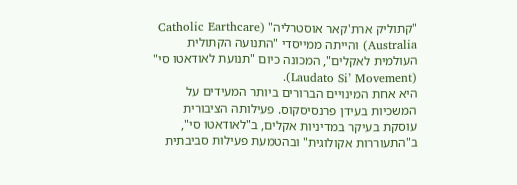"קתוליק ארת'קאר אוסטרליה" (Catholic Earthcare Australia) והייתה ממייסדי "התנועה הקתולית העולמית לאקלים", המכונה כיום "תנועת לאודאטו סי" (Laudato Si’ Movement).
היא אחת המינויים הברורים ביותר המעידים על המשכיות בעידן פרנסיסקוס. פעילותה הציבורית עוסקת בעיקר במדיניות אקלים, ב"לאודאטו סי", ב"התעוררות אקולוגית" ובהטמעת פעילות סביבתית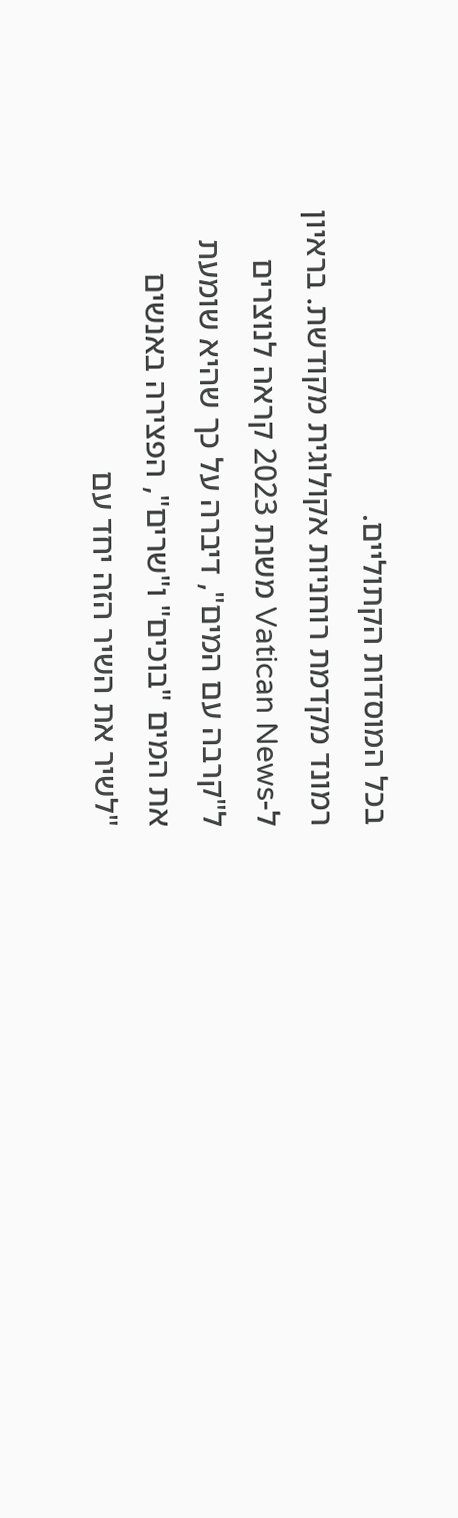בכל המוסדות הקתוליים.
רמונד מקדמת רוחניות אקולוגית מקודשת. בראיון ל-Vatican News משנת 2023 קראה לנוצרים ל"קרבה עם המים", דיברה על כך שהיא שומעת את המים "בוכים" ו"שרים", הפצירה באנשים "לשיר את השיר הזה יחד עם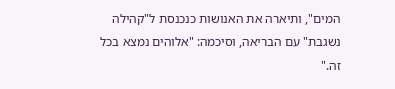המים", ותיארה את האנושות כנכנסת ל"קהילה נשגבת" עם הבריאה, וסיכמה: "אלוהים נמצא בכל זה."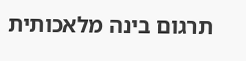תרגום בינה מלאכותית